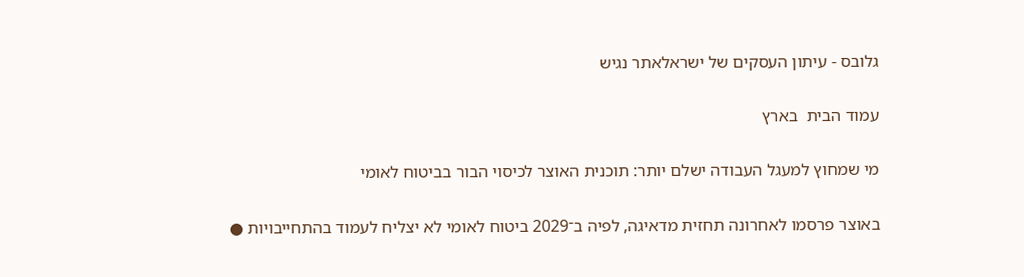גלובס - עיתון העסקים של ישראלאתר נגיש

עמוד הבית  בארץ

מי שמחוץ למעגל העבודה ישלם יותר: תוכנית האוצר לכיסוי הבור בביטוח לאומי

באוצר פרסמו לאחרונה תחזית מדאיגה, לפיה ב־2029 ביטוח לאומי לא יצליח לעמוד בהתחייבויות ●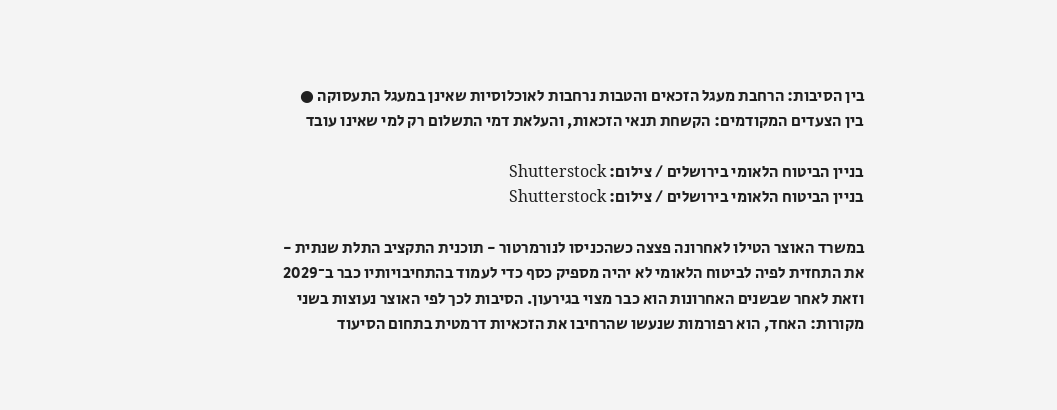בין הסיבות: הרחבת מעגל הזכאים והטבות נרחבות לאוכלוסיות שאינן במעגל התעסוקה ● בין הצעדים המקודמים: הקשחת תנאי הזכאות, והעלאת דמי התשלום רק למי שאינו עובד

בניין הביטוח הלאומי בירושלים / צילום: Shutterstock
בניין הביטוח הלאומי בירושלים / צילום: Shutterstock

במשרד האוצר הטילו לאחרונה פצצה כשהכניסו לנורמרטור - תוכנית התקציב התלת שנתית - את התחזית לפיה לביטוח הלאומי לא יהיה מספיק כסף כדי לעמוד בהתחיבויותיו כבר ב־2029 וזאת לאחר שבשנים האחרונות הוא כבר מצוי בגירעון. הסיבות לכך לפי האוצר נעוצות בשני מקורות: האחד, הוא רפורמות שנעשו שהרחיבו את הזכאיות דרמטית בתחום הסיעוד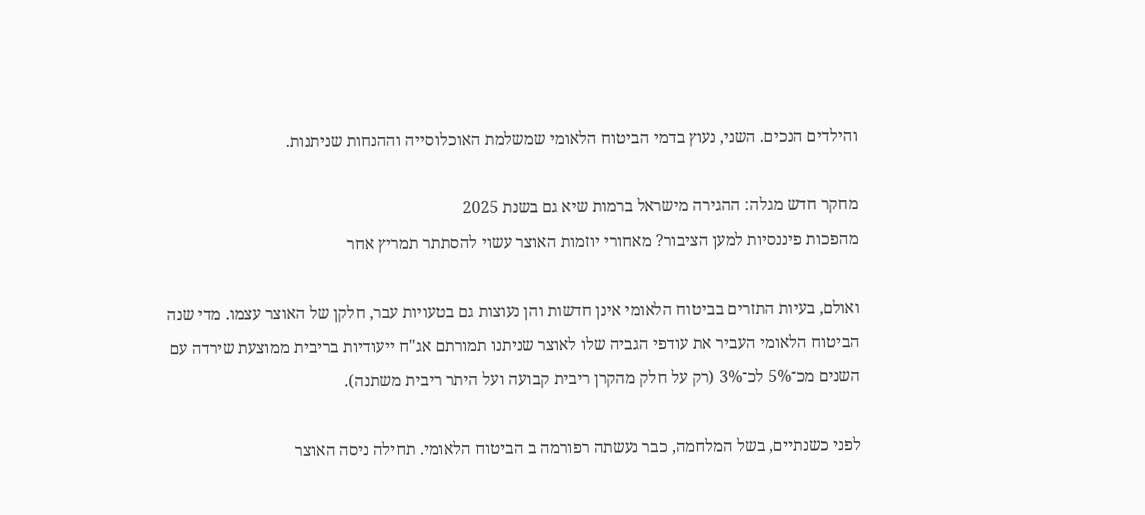והילדים הנכים. השני, נעוץ בדמי הביטוח הלאומי שמשלמת האוכלוסייה וההנחות שניתנות.

מחקר חדש מגלה: ההגירה מישראל ברמות שיא גם בשנת 2025
מהפכות פיננסיות למען הציבור? מאחורי יוזמות האוצר עשוי להסתתר תמריץ אחר

ואולם, בעיות התזרים בביטוח הלאומי אינן חדשות והן נעוצות גם בטעויות עבר, חלקן של האוצר עצמו. מדי שנה הביטוח הלאומי העביר את עודפי הגביה שלו לאוצר שניתנו תמורתם אג"ח ייעודיות בריבית ממוצעת שירדה עם השנים מכ־5% לכ־3% (רק על חלק מהקרן ריבית קבועה ועל היתר ריבית משתנה).

לפני כשנתיים, בשל המלחמה, כבר נעשתה רפורמה ב הביטוח הלאומי. תחילה ניסה האוצר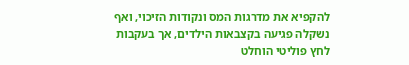להקפיא את מדרגות המס ונקודות הזיכוי, ואף נשקלה פגיעה בקצבאות הילדים, אך בעקבות לחץ פוליטי הוחלט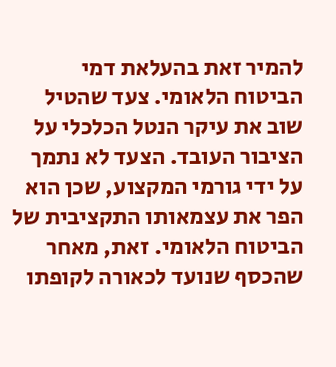להמיר זאת בהעלאת דמי הביטוח הלאומי. צעד שהטיל שוב את עיקר הנטל הכלכלי על הציבור העובד. הצעד לא נתמך על ידי גורמי המקצוע, שכן הוא הפר את עצמאותו התקציבית של הביטוח הלאומי. זאת, מאחר שהכסף שנועד לכאורה לקופתו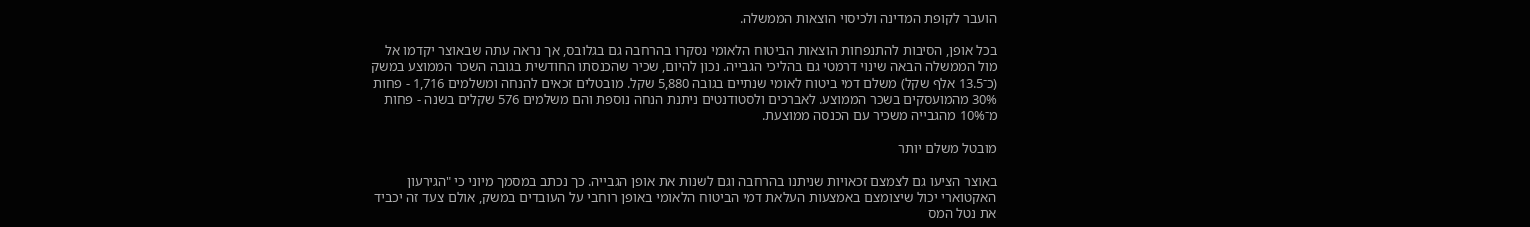הועבר לקופת המדינה ולכיסוי הוצאות הממשלה.

בכל אופן, הסיבות להתנפחות הוצאות הביטוח הלאומי נסקרו בהרחבה גם בגלובס, אך נראה עתה שבאוצר יקדמו אל מול הממשלה הבאה שינוי דרמטי גם בהליכי הגבייה. נכון להיום, שכיר שהכנסתו החודשית בגובה השכר הממוצע במשק (כ־13.5 אלף שקל) משלם דמי ביטוח לאומי שנתיים בגובה 5,880 שקל. מובטלים זכאים להנחה ומשלמים 1,716 - פחות 30% מהמועסקים בשכר הממוצע. לאברכים ולסטודנטים ניתנת הנחה נוספת והם משלמים 576 שקלים בשנה - פחות מ־10% מהגבייה משכיר עם הכנסה ממוצעת.

מובטל משלם יותר

באוצר הציעו גם לצמצם זכאויות שניתנו בהרחבה וגם לשנות את אופן הגבייה. כך נכתב במסמך מיוני כי "הגירעון האקטוארי יכול שיצומצם באמצעות העלאת דמי הביטוח הלאומי באופן רוחבי על העובדים במשק, אולם צעד זה יכביד את נטל המס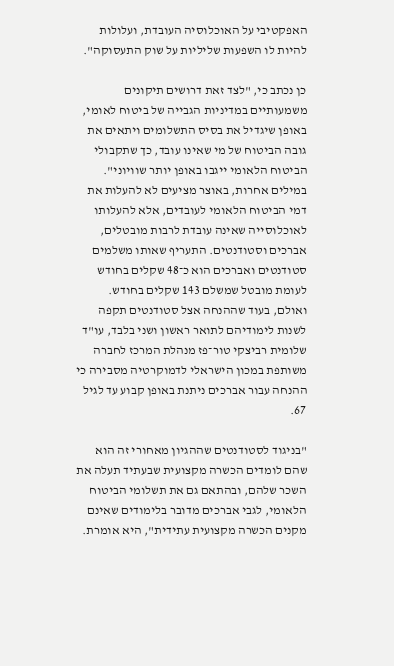האפקטיבי על האוכלוסיה העובדת, ועלולות להיות לו השפעות שליליות על שוק התעסוקה".

כן נכתב כי, "לצד זאת דרושים תיקונים משמעותיים במדיניות הגבייה של ביטוח לאומי, באופן שיגדיל את בסיס התשלומים ויתאים את גובה הביטוח של מי שאינו עובד, כך שתקבולי הביטוח הלאומי ייגבו באופן יותר שוויוני". במילים אחרות, באוצר מציעים לא להעלות את דמי הביטוח הלאומי לעובדים, אלא להעלותו לאוכלוסייה שאינה עובדת לרבות מובטלים, אברכים וסטודנטים. התעריף שאותו משלמים סטודנטים ואברכים הוא כ־48 שקלים בחודש לעומת מובטל שמשלם 143 שקלים בחודש. ואולם, בעוד שההנחה אצל סטודנטים תקפה לשנות לימודיהם לתואר ראשון ושני בלבד, עו"ד שלומית רביצקי טור־פז מנהלת המרכז לחברה משותפת במכון הישראלי לדמוקרטיה מסבירה כי ההנחה עבור אברכים ניתנת באופן קבוע עד לגיל 67.

"בניגוד לסטודנטים שההגיון מאחורי זה הוא שהם לומדים הכשרה מקצועית שבעתיד תעלה את השכר שלהם, ובהתאם גם את תשלומי הביטוח הלאומי, לגבי אברכים מדובר בלימודים שאינם מקנים הכשרה מקצועית עתידית", היא אומרת.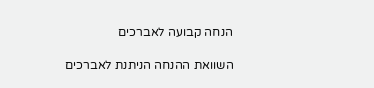הנחה קבועה לאברכים

השוואת ההנחה הניתנת לאברכים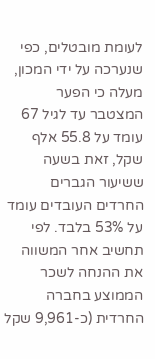לעומת מובטלים, כפי שנערכה על ידי המכון, מעלה כי הפער המצטבר עד לגיל 67 עומד על 55.8 אלף שקל, זאת בשעה ששיעור הגברים החרדים העובדים עומד על 53% בלבד. לפי תחשיב אחר המשווה את ההנחה לשכר הממוצע בחברה החרדית (כ-9,961 שקל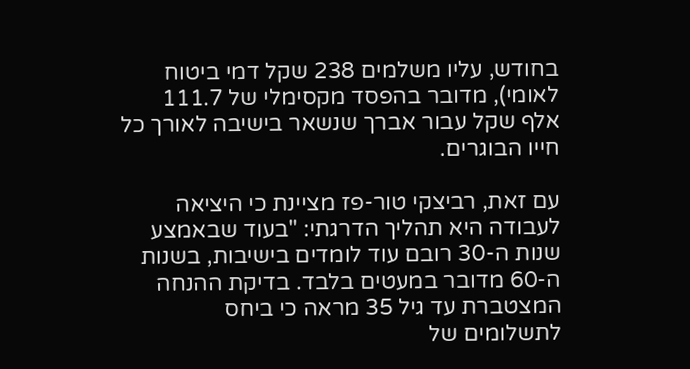בחודש, עליו משלמים 238 שקל דמי ביטוח לאומי), מדובר בהפסד מקסימלי של 111.7 אלף שקל עבור אברך שנשאר בישיבה לאורך כל חייו הבוגרים.

עם זאת, רביצקי טור-פז מציינת כי היציאה לעבודה היא תהליך הדרגתי: "בעוד שבאמצע שנות ה-30 רובם עוד לומדים בישיבות, בשנות ה-60 מדובר במעטים בלבד. בדיקת ההנחה המצטברת עד גיל 35 מראה כי ביחס לתשלומים של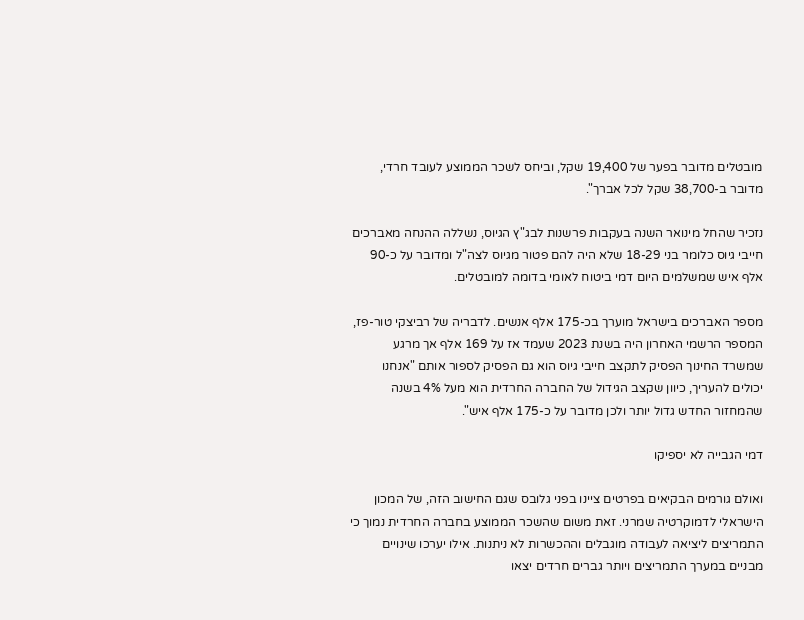מובטלים מדובר בפער של 19,400 שקל, וביחס לשכר הממוצע לעובד חרדי, מדובר ב-38,700 שקל לכל אברך".

נזכיר שהחל מינואר השנה בעקבות פרשנות לבג"ץ הגיוס, נשללה ההנחה מאברכים חייבי גיוס כלומר בני 18-29 שלא היה להם פטור מגיוס לצה"ל ומדובר על כ-90 אלף איש שמשלמים היום דמי ביטוח לאומי בדומה למובטלים.

מספר האברכים בישראל מוערך בכ-175 אלף אנשים. לדבריה של רביצקי טור-פז, המספר הרשמי האחרון היה בשנת 2023 שעמד אז על 169 אלף אך מרגע שמשרד החינוך הפסיק לתקצב חייבי גיוס הוא גם הפסיק לספור אותם "אנחנו יכולים להעריך, כיוון שקצב הגידול של החברה החרדית הוא מעל 4% בשנה שהמחזור החדש גדול יותר ולכן מדובר על כ-175 אלף איש".

דמי הגבייה לא יספיקו

ואולם גורמים הבקיאים בפרטים ציינו בפני גלובס שגם החישוב הזה, של המכון הישראלי לדמוקרטיה שמרני. זאת משום שהשכר הממוצע בחברה החרדית נמוך כי התמריצים ליציאה לעבודה מוגבלים וההכשרות לא ניתנות. אילו יערכו שינויים מבניים במערך התמריצים ויותר גברים חרדים יצאו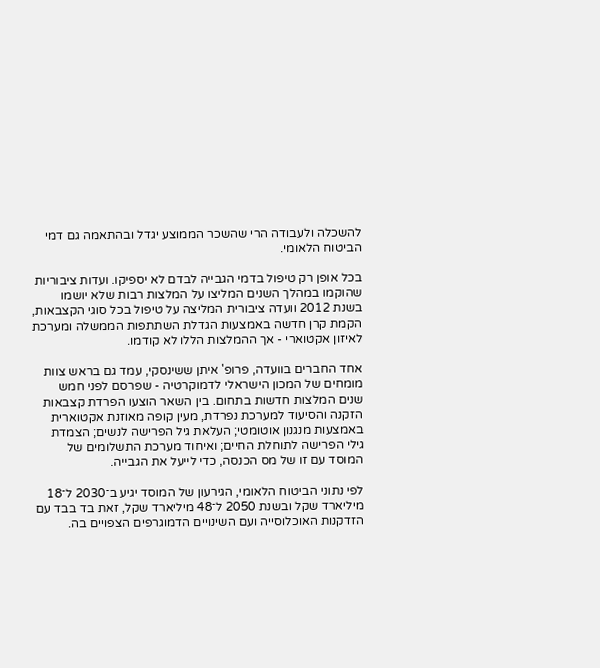להשכלה ולעבודה הרי שהשכר הממוצע יגדל ובהתאמה גם דמי הביטוח הלאומי.

בכל אופן רק טיפול בדמי הגבייה לבדם לא יספיקו. ועדות ציבוריות שהוקמו במהלך השנים המליצו על המלצות רבות שלא יושמו בשנת 2012 וועדה ציבורית המליצה על טיפול בכל סוגי הקצבאות, הקמת קרן חדשה באמצעות הגדלת השתתפות הממשלה ומערכת לאיזון אקטוארי - אך ההמלצות הללו לא קודמו.

אחד החברים בוועדה, פרופ' איתן ששינסקי, עמד גם בראש צוות מומחים של המכון הישראלי לדמוקרטיה - שפרסם לפני חמש שנים המלצות חדשות בתחום. בין השאר הוצעו הפרדת קצבאות הזקנה והסיעוד למערכת נפרדת, מעין קופה מאוזנת אקטוארית באמצעות מנגנון אוטומטי; העלאת גיל הפרישה לנשים; הצמדת גילי הפרישה לתוחלת החיים; ואיחוד מערכת התשלומים של המוסד עם זו של מס הכנסה, כדי לייעל את הגבייה.

לפי נתוני הביטוח הלאומי, הגירעון של המוסד יגיע ב־2030 ל־18 מיליארד שקל ובשנת 2050 ל־48 מיליארד שקל, זאת בד בבד עם הזדקנות האוכלוסייה ועם השינויים הדמוגרפים הצפויים בה.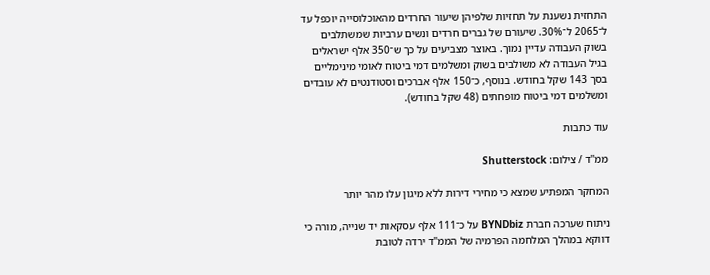התחזית נשענת על תחזיות שלפיהן שיעור החרדים מהאוכלוסייה יוכפל עד ל־2065 ל־30%. שיעורם של גברים חרדים ונשים ערביות שמשתלבים בשוק העבודה עדיין נמוך. באוצר מצביעים על כך ש־350 אלף ישראלים בגיל העבודה לא משולבים בשוק ומשלמים דמי ביטוח לאומי מינימליים בסך 143 שקל בחודש. בנוסף, כ־150 אלף אברכים וסטודנטים לא עובדים ומשלמים דמי ביטוח מופחתים (48 שקל בחודש).

עוד כתבות

ממ''ד / צילום: Shutterstock

המחקר המפתיע שמצא כי מחירי דירות ללא מיגון עלו מהר יותר

ניתוח שערכה חברת BYNDbiz על כ־111 אלף עסקאות יד שנייה, מורה כי דווקא במהלך המלחמה הפרמיה של הממ"ד ירדה לטובת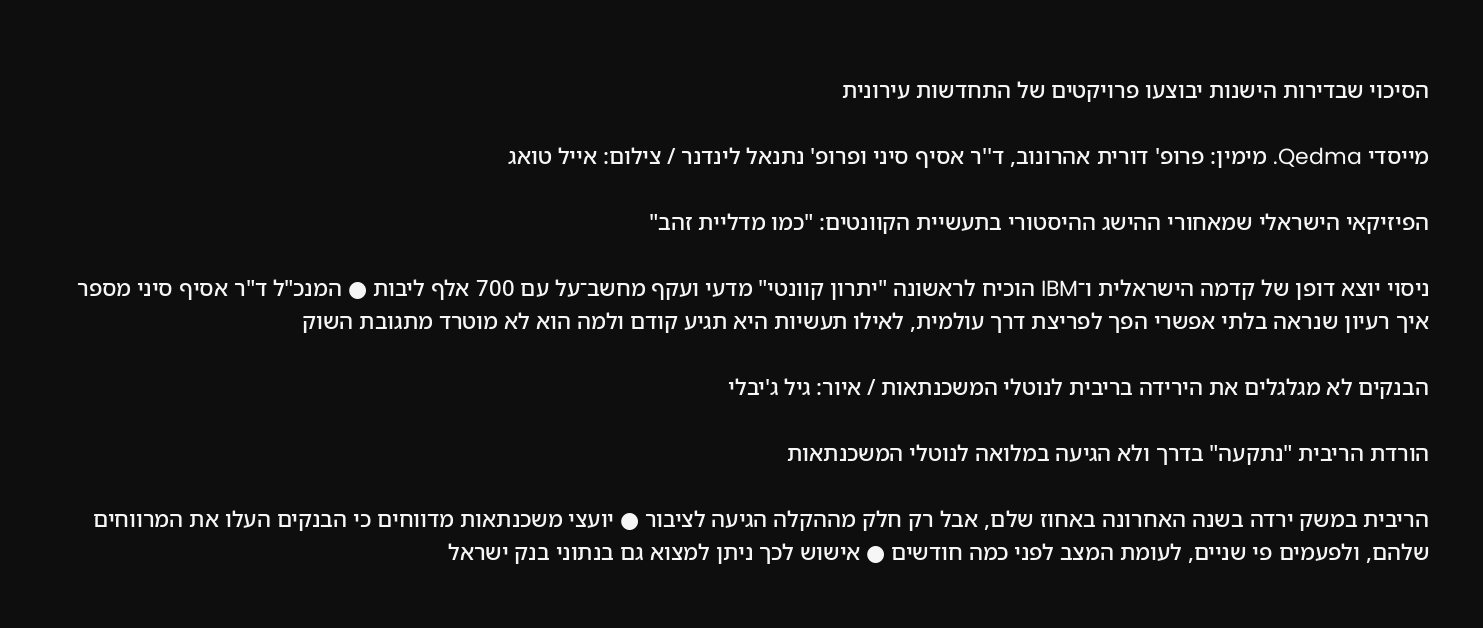הסיכוי שבדירות הישנות יבוצעו פרויקטים של התחדשות עירונית

מייסדי Qedma. מימין: פרופ' דורית אהרונוב, ד''ר אסיף סיני ופרופ' נתנאל לינדנר / צילום: אייל טואג

הפיזיקאי הישראלי שמאחורי ההישג ההיסטורי בתעשיית הקוונטים: "כמו מדליית זהב"

ניסוי יוצא דופן של קדמה הישראלית ו־IBM הוכיח לראשונה "יתרון קוונטי" מדעי ועקף מחשב־על עם 700 אלף ליבות ● המנכ"ל ד"ר אסיף סיני מספר איך רעיון שנראה בלתי אפשרי הפך לפריצת דרך עולמית, לאילו תעשיות היא תגיע קודם ולמה הוא לא מוטרד מתגובת השוק

הבנקים לא מגלגלים את הירידה בריבית לנוטלי המשכנתאות / איור: גיל ג'יבלי

הורדת הריבית "נתקעה" בדרך ולא הגיעה במלואה לנוטלי המשכנתאות

הריבית במשק ירדה בשנה האחרונה באחוז שלם, אבל רק חלק מההקלה הגיעה לציבור ● יועצי משכנתאות מדווחים כי הבנקים העלו את המרווחים שלהם, ולפעמים פי שניים, לעומת המצב לפני כמה חודשים ● אישוש לכך ניתן למצוא גם בנתוני בנק ישראל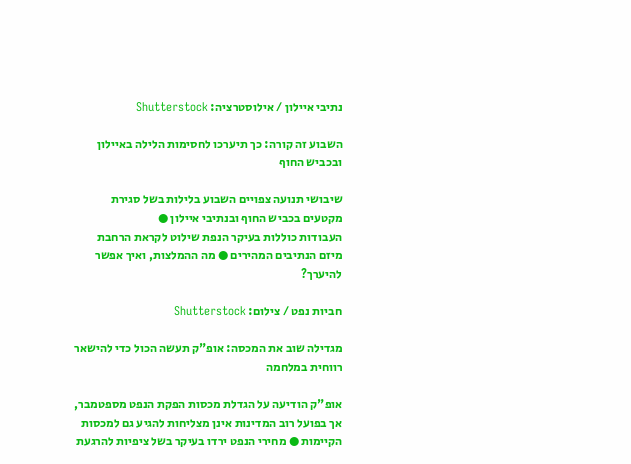נתיבי איילון / אילוסטרציה: Shutterstock

השבוע זה קורה: כך תיערכו לחסימות הלילה באיילון ובכביש החוף

שיבושי תנועה צפויים השבוע בלילות בשל סגירת מקטעים בכביש החוף ובנתיבי איילון ●
העבודות כוללות בעיקר הנפת שילוט לקראת הרחבת מיזם הנתיבים המהירים ● מה ההמלצות, ואיך אפשר להיערך?

חביות נפט / צילום: Shutterstock

מגדילה שוב את המכסה: אופ"ק תעשה הכול כדי להישאר רווחית במלחמה

אופ"ק הודיעה על הגדלת מכסות הפקת הנפט מספטמבר, אך בפועל רוב המדינות אינן מצליחות להגיע גם למכסות הקיימות ● מחירי הנפט ירדו בעיקר בשל ציפיות להרגעת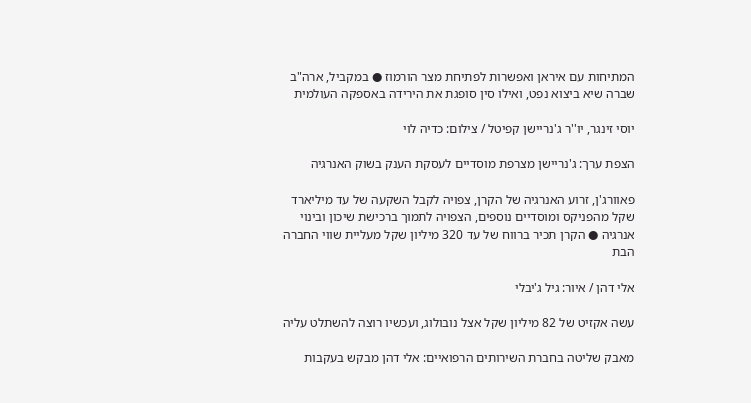המתיחות עם איראן ואפשרות לפתיחת מצר הורמוז ● במקביל, ארה"ב שברה שיא ביצוא נפט, ואילו סין סופגת את הירידה באספקה העולמית

יוסי זינגר, יו''ר ג'נריישן קפיטל / צילום: כדיה לוי

הצפת ערך: ג'נריישן מצרפת מוסדיים לעסקת הענק בשוק האנרגיה

פאוורג'ן, זרוע האנרגיה של הקרן, צפויה לקבל השקעה של עד מיליארד שקל מהפניקס ומוסדיים נוספים, הצפויה לתמוך ברכישת שיכון ובינוי אנרגיה ● הקרן תכיר ברווח של עד 320 מיליון שקל מעליית שווי החברה הבת

אלי דהן / איור: גיל ג'יבלי

עשה אקזיט של 82 מיליון שקל אצל נובולוג, ועכשיו רוצה להשתלט עליה

מאבק שליטה בחברת השירותים הרפואיים: אלי דהן מבקש בעקבות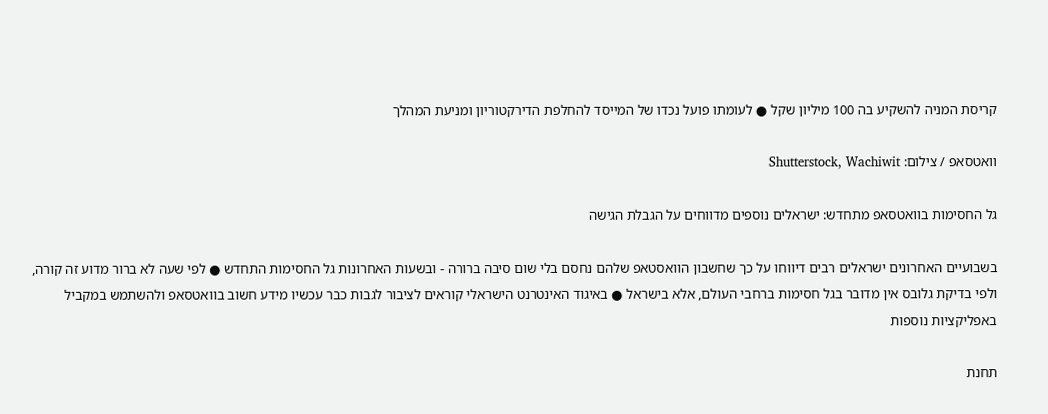קריסת המניה להשקיע בה 100 מיליון שקל ● לעומתו פועל נכדו של המייסד להחלפת הדירקטוריון ומניעת המהלך

וואטסאפ / צילום: Shutterstock, Wachiwit

גל החסימות בוואטסאפ מתחדש: ישראלים נוספים מדווחים על הגבלת הגישה

בשבועיים האחרונים ישראלים רבים דיווחו על כך שחשבון הוואסטאפ שלהם נחסם בלי שום סיבה ברורה - ובשעות האחרונות גל החסימות התחדש ● לפי שעה לא ברור מדוע זה קורה, ולפי בדיקת גלובס אין מדובר בגל חסימות ברחבי העולם, אלא בישראל ● באיגוד האינטרנט הישראלי קוראים לציבור לגבות כבר עכשיו מידע חשוב בוואטסאפ ולהשתמש במקביל באפליקציות נוספות

תחנת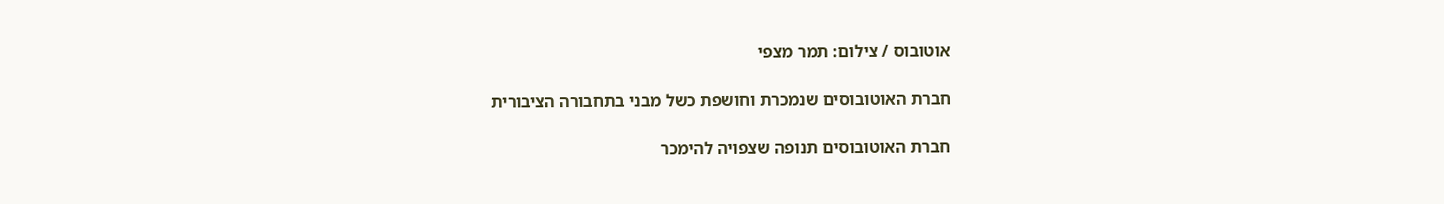אוטובוס / צילום: תמר מצפי

חברת האוטובוסים שנמכרת וחושפת כשל מבני בתחבורה הציבורית

חברת האוטובוסים תנופה שצפויה להימכר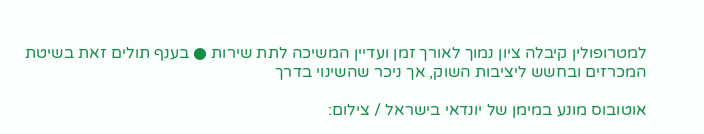למטרופולין קיבלה ציון נמוך לאורך זמן ועדיין המשיכה לתת שירות ● בענף תולים זאת בשיטת המכרזים ובחשש ליציבות השוק, אך ניכר שהשינוי בדרך

אוטובוס מונע במימן של יונדאי בישראל / צילום: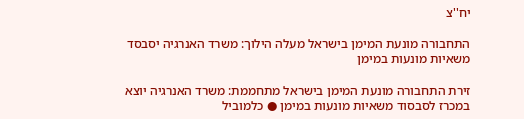יח''צ

התחבורה מונעת המימן בישראל מעלה הילוך: משרד האנרגיה יסבסד משאיות מונעות במימן

זירת התחבורה מונעת המימן בישראל מתחממת: משרד האנרגיה יוצא במכרז לסבסוד משאיות מונעות במימן ● כלמוביל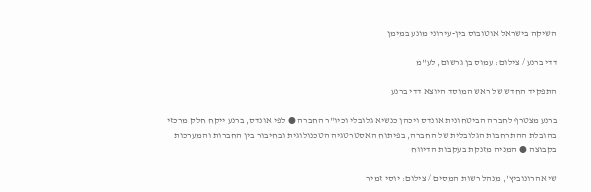השיקה בישראל אוטובוס בין-עירוני מונע במימן

דדי ברנע / צילום: עמוס בן גרשום, לע''מ

התפקיד החדש של ראש המוסד היוצא דדי ברנע

ברנע מצטרף לחברה הביטחונית אונדס ויכהן כנשיא גלובלי וכיו"ר החברה ● לפי אונדס, ברנע ייקח חלק מרכזי בהובלת ההתרחבות הגלובלית של החברה, בפיתוח האסטרטגיה הטכנולוגית ובחיבור בין החברות והמערכות בקבוצה ● המניה מזנקת בעקבות הדיווח

שי אהרונוביץ', מנהל רשות המסים / צילום: יוסי זמיר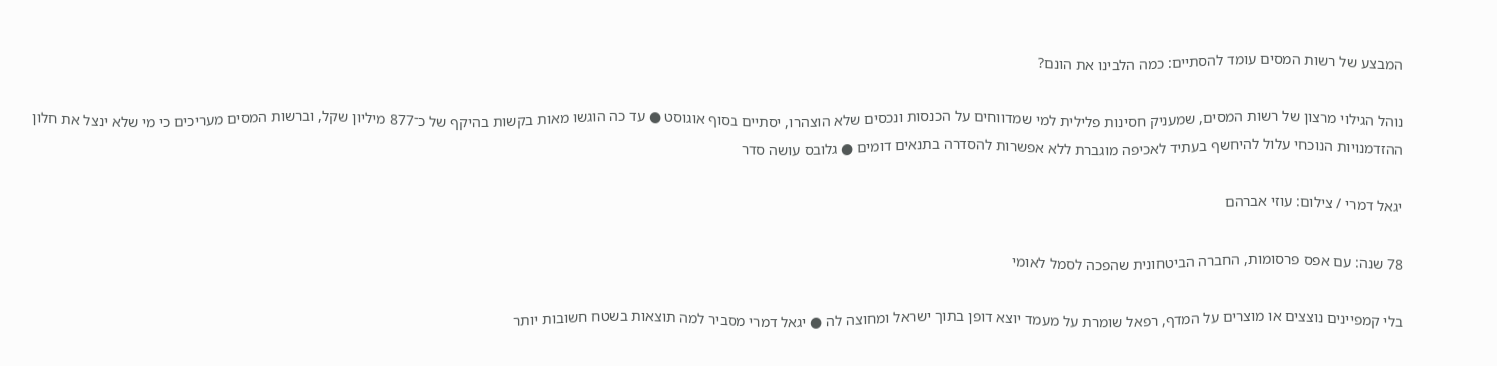המבצע של רשות המסים עומד להסתיים: כמה הלבינו את הונם?

נוהל הגילוי מרצון של רשות המסים, שמעניק חסינות פלילית למי שמדווחים על הכנסות ונכסים שלא הוצהרו, יסתיים בסוף אוגוסט ● עד כה הוגשו מאות בקשות בהיקף של כ־877 מיליון שקל, וברשות המסים מעריכים כי מי שלא ינצל את חלון ההזדמנויות הנוכחי עלול להיחשף בעתיד לאכיפה מוגברת ללא אפשרות להסדרה בתנאים דומים ● גלובס עושה סדר

יגאל דמרי / צילום: עוזי אברהם

78 שנה: עם אפס פרסומות, החברה הביטחונית שהפכה לסמל לאומי

בלי קמפיינים נוצצים או מוצרים על המדף, רפאל שומרת על מעמד יוצא דופן בתוך ישראל ומחוצה לה ● יגאל דמרי מסביר למה תוצאות בשטח חשובות יותר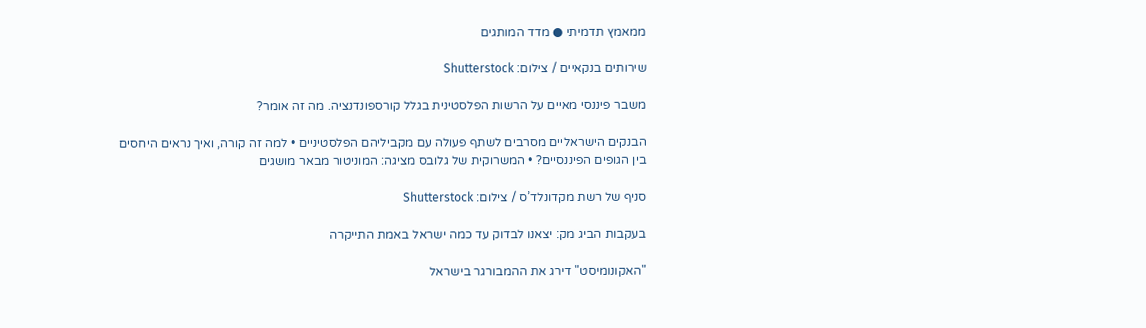ממאמץ תדמיתי ● מדד המותגים

שירותים בנקאיים / צילום: Shutterstock

משבר פיננסי מאיים על הרשות הפלסטינית בגלל קורספונדנציה. מה זה אומר?

הבנקים הישראליים מסרבים לשתף פעולה עם מקביליהם הפלסטיניים • למה זה קורה, ואיך נראים היחסים בין הגופים הפיננסיים? • המשרוקית של גלובס מציגה: המוניטור מבאר מושגים

סניף של רשת מקדונלד’ס / צילום: Shutterstock

בעקבות הביג מק: יצאנו לבדוק עד כמה ישראל באמת התייקרה

"האקונומיסט" דירג את ההמבורגר בישראל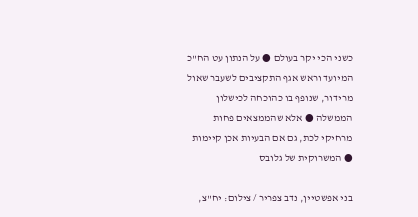כשני הכי יקר בעולם ● על הנתון עט הח"כ המיועד וראש אגף התקציבים לשעבר שאול מרידור, שנופף בו כהוכחה לכישלון הממשלה ● אלא שהממצאים פחות מרחיקי לכת, גם אם הבעיות אכן קיימות ● המשרוקית של גלובס

בני אפשטיין, נדב צפריר / צילום: יח''צ,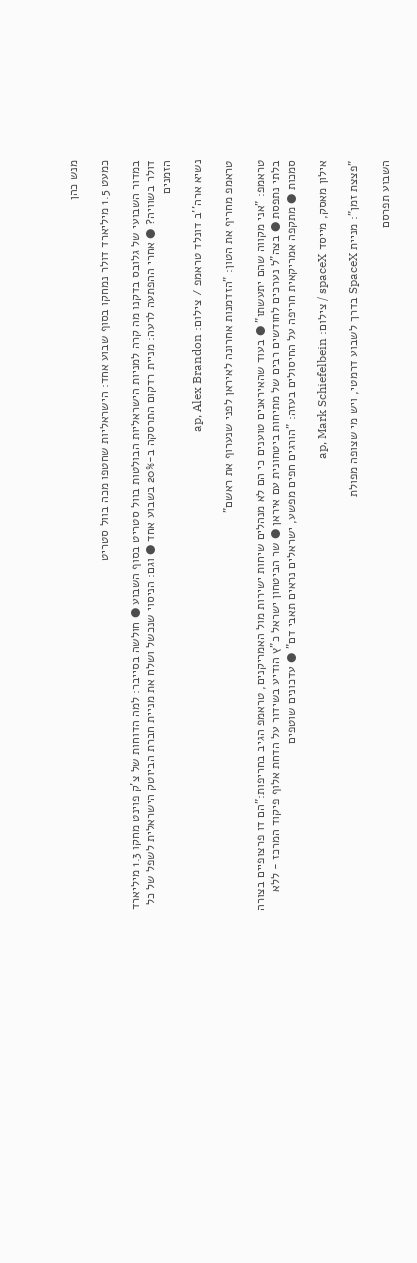מנש כהן

כמעט 1.5 מיליארד דולר נמחקו בסוף שבוע אחד: הישראליות שחטפו מכה בוול סטריט

במדור השבועי של גלובס בדקנו מה קרה למניות הישראליות הבולטות בוול סטריט בסוף השבוע ● חולשה בסייבר: למה הדוחות של צ'ק פוינט מחקו 1.3 מיליארד דולר בשוויה? ● אחרי ההפתעה לרעה: מניית רדקום התרסקה ב-20% בשבוע אחד ● וגם: הניסוי שנכשל ושלח את מניית חברת הביוטק הישראלית לשפל של כל הזמנים

נשיא ארה''ב דונלד טראמפ / צילום: ap, Alex Brandon

טראמפ מחריף את הטון: "הזדמנות אחרונה לאיראן לפני שנערוף את ראשם"

טראמפ: "אני מקווה שהם יתעשתו" ● בעוד שהאיראנים טוענים כי הם לא מנהלים שיחות ישירות מול האמריקנים, טראמפ הגיב בחריפות:"הם דו פרצופיים בצורה בלתי נתפסת ● בצה"ל נערכים לחודשים רבים של מתיחות ביטחונית עם איראן ● שר הביטחון ישראל כ"ץ הודיע בשידור על הדחת אלוף פיקוד המרכז - ללא סמכות ● מתקפה אמריקאית חריפה על החיסולים בעזה: "הורגים חפים מפשע, ישראלים נראים תאבי דם" ● עדכונים שוטפים

אילון מאסק, מייסד spaceX / צילום: ap, Mark Schiefelbein

"פצצת זמן": מניית SpaceX בדרך לשבוע דרמטי, ויש מי שצופה מפולת

השבוע תפרסם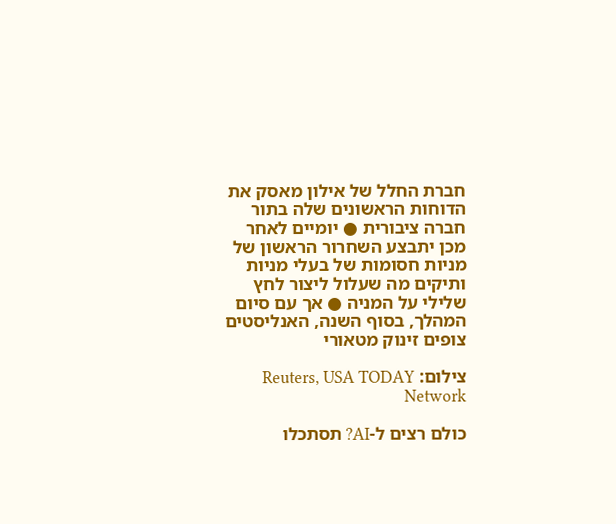חברת החלל של אילון מאסק את הדוחות הראשונים שלה בתור חברה ציבורית ● יומיים לאחר מכן יתבצע השחרור הראשון של מניות חסומות של בעלי מניות ותיקים מה שעלול ליצור לחץ שלילי על המניה ● אך עם סיום המהלך, בסוף השנה, האנליסטים צופים זינוק מטאורי

צילום: Reuters, USA TODAY Network

כולם רצים ל-AI? תסתכלו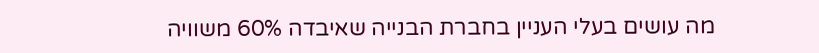מה עושים בעלי העניין בחברת הבנייה שאיבדה 60% משוויה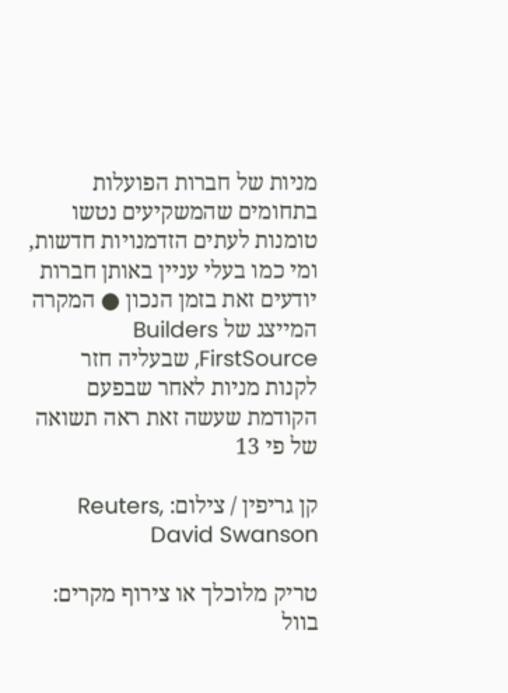מניות של חברות הפועלות בתחומים שהמשקיעים נטשו טומנות לעתים הזדמנויות חדשות, ומי כמו בעלי עניין באותן חברות יודעים זאת בזמן הנכון ● המקרה המייצג של Builders FirstSource, שבעליה חזר לקנות מניות לאחר שבפעם הקודמת שעשה זאת ראה תשואה של פי 13

קן גריפין / צילום: Reuters, David Swanson

טריק מלוכלך או צירוף מקרים: בוול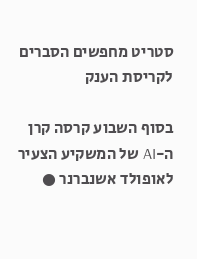סטריט מחפשים הסברים לקריסת הענק

בסוף השבוע קרסה קרן ה-AI של המשקיע הצעיר לאופולד אשנברנר ●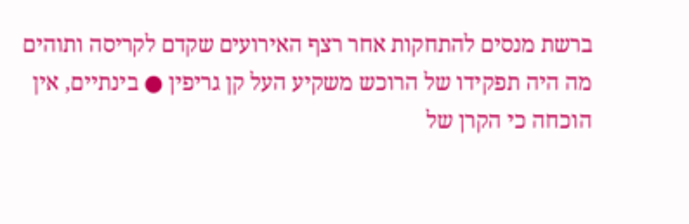ברשת מנסים להתחקות אחר רצף האירועים שקדם לקריסה ותוהים מה היה תפקידו של הרוכש משקיע העל קן גריפין ● בינתיים, אין הוכחה כי הקרן של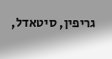גריפין, סיטאדל,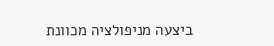ביצעה מניפולציה מכוונת